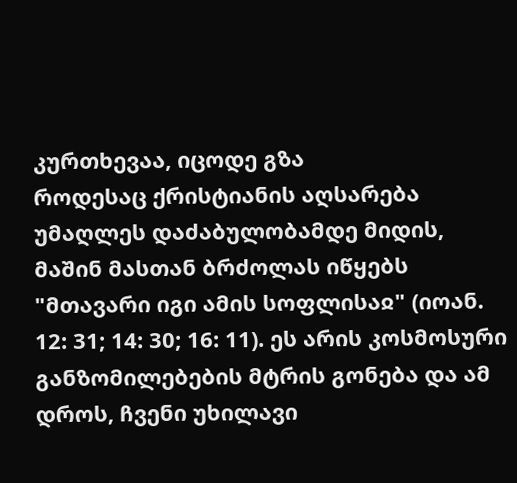კურთხევაა, იცოდე გზა
როდესაც ქრისტიანის აღსარება უმაღლეს დაძაბულობამდე მიდის, მაშინ მასთან ბრძოლას იწყებს "მთავარი იგი ამის სოფლისაჲ" (იოან. 12: 31; 14: 30; 16: 11). ეს არის კოსმოსური განზომილებების მტრის გონება და ამ დროს, ჩვენი უხილავი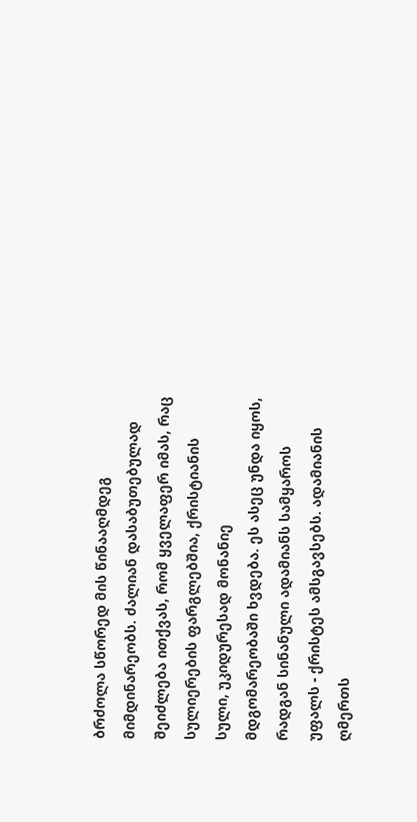ბრძოლა სწორედ მის წინააღმდეგ მიმდინარეობს. ძალიან დასაბუთებულად შეიძლება ითქვას, რომ ყველაფერ იმას, რაც სულიერების ფარგლებშია, ქრისტიანის სული, უკიდურესად მონანიე მდგომარეობაში ხვდება. ეს ასეც უნდა იყოს, რადგან სინანული ადამიანს სამყაროს უფალს - ქრისტეს ამსგავსებს. ადამიანის ღმერთს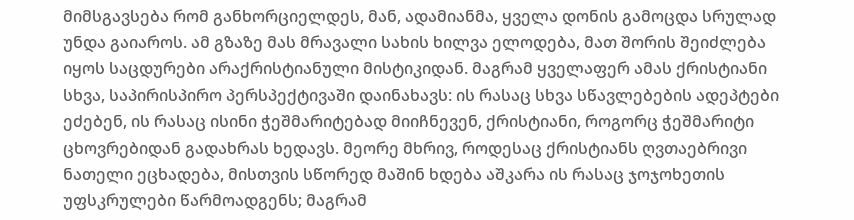მიმსგავსება რომ განხორციელდეს, მან, ადამიანმა, ყველა დონის გამოცდა სრულად უნდა გაიაროს. ამ გზაზე მას მრავალი სახის ხილვა ელოდება, მათ შორის შეიძლება იყოს საცდურები არაქრისტიანული მისტიკიდან. მაგრამ ყველაფერ ამას ქრისტიანი სხვა, საპირისპირო პერსპექტივაში დაინახავს: ის რასაც სხვა სწავლებების ადეპტები ეძებენ, ის რასაც ისინი ჭეშმარიტებად მიიჩნევენ, ქრისტიანი, როგორც ჭეშმარიტი ცხოვრებიდან გადახრას ხედავს. მეორე მხრივ, როდესაც ქრისტიანს ღვთაებრივი ნათელი ეცხადება, მისთვის სწორედ მაშინ ხდება აშკარა ის რასაც ჯოჯოხეთის უფსკრულები წარმოადგენს; მაგრამ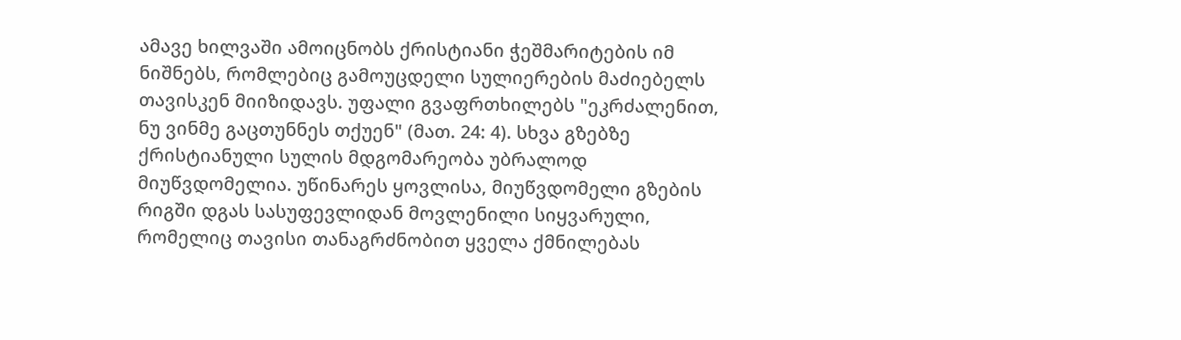ამავე ხილვაში ამოიცნობს ქრისტიანი ჭეშმარიტების იმ ნიშნებს, რომლებიც გამოუცდელი სულიერების მაძიებელს თავისკენ მიიზიდავს. უფალი გვაფრთხილებს "ეკრძალენით, ნუ ვინმე გაცთუნნეს თქუენ" (მათ. 24: 4). სხვა გზებზე ქრისტიანული სულის მდგომარეობა უბრალოდ მიუწვდომელია. უწინარეს ყოვლისა, მიუწვდომელი გზების რიგში დგას სასუფევლიდან მოვლენილი სიყვარული, რომელიც თავისი თანაგრძნობით ყველა ქმნილებას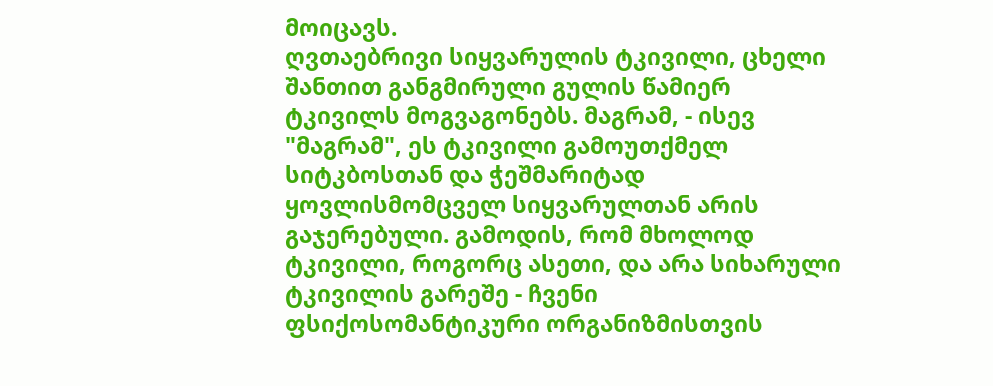მოიცავს.
ღვთაებრივი სიყვარულის ტკივილი, ცხელი შანთით განგმირული გულის წამიერ ტკივილს მოგვაგონებს. მაგრამ, - ისევ "მაგრამ", ეს ტკივილი გამოუთქმელ სიტკბოსთან და ჭეშმარიტად ყოვლისმომცველ სიყვარულთან არის გაჯერებული. გამოდის, რომ მხოლოდ ტკივილი, როგორც ასეთი, და არა სიხარული ტკივილის გარეშე - ჩვენი ფსიქოსომანტიკური ორგანიზმისთვის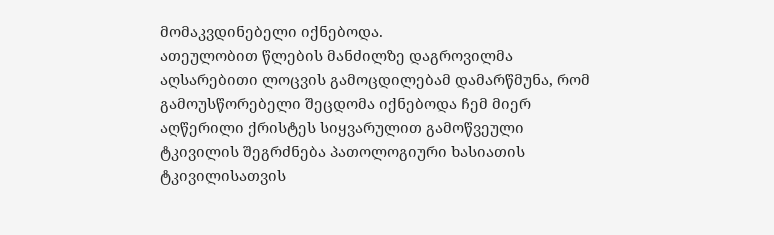მომაკვდინებელი იქნებოდა.
ათეულობით წლების მანძილზე დაგროვილმა აღსარებითი ლოცვის გამოცდილებამ დამარწმუნა, რომ გამოუსწორებელი შეცდომა იქნებოდა ჩემ მიერ აღწერილი ქრისტეს სიყვარულით გამოწვეული ტკივილის შეგრძნება პათოლოგიური ხასიათის ტკივილისათვის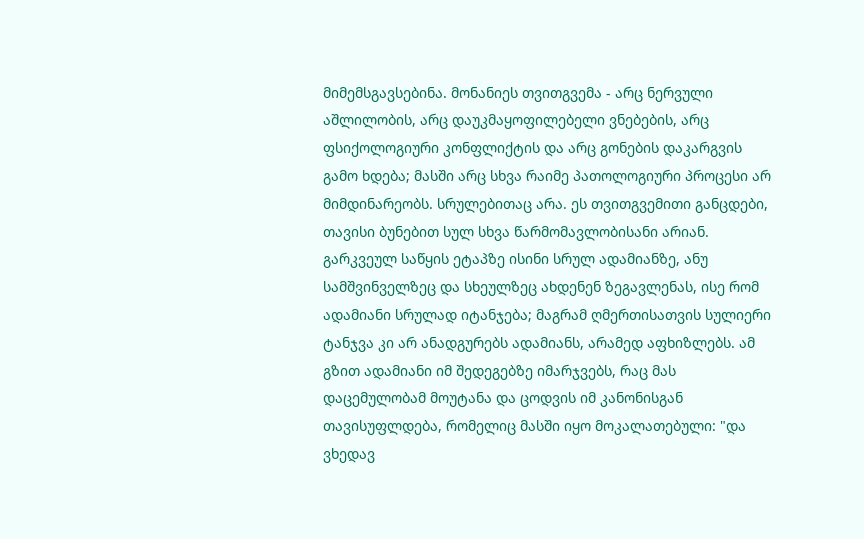მიმემსგავსებინა. მონანიეს თვითგვემა - არც ნერვული აშლილობის, არც დაუკმაყოფილებელი ვნებების, არც ფსიქოლოგიური კონფლიქტის და არც გონების დაკარგვის გამო ხდება; მასში არც სხვა რაიმე პათოლოგიური პროცესი არ მიმდინარეობს. სრულებითაც არა. ეს თვითგვემითი განცდები, თავისი ბუნებით სულ სხვა წარმომავლობისანი არიან. გარკვეულ საწყის ეტაპზე ისინი სრულ ადამიანზე, ანუ სამშვინველზეც და სხეულზეც ახდენენ ზეგავლენას, ისე რომ ადამიანი სრულად იტანჯება; მაგრამ ღმერთისათვის სულიერი ტანჯვა კი არ ანადგურებს ადამიანს, არამედ აფხიზლებს. ამ გზით ადამიანი იმ შედეგებზე იმარჯვებს, რაც მას დაცემულობამ მოუტანა და ცოდვის იმ კანონისგან თავისუფლდება, რომელიც მასში იყო მოკალათებული: "და ვხედავ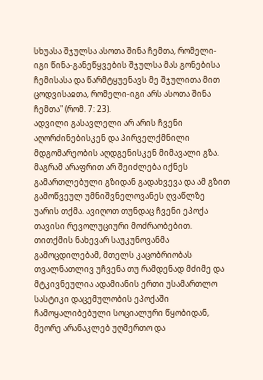სხუასა შჯულსა ასოთა შინა ჩემთა, რომელი-იგი წინა-განეწყვების შჯულსა მას გონებისა ჩემისასა და წარმტყუენავს მე შჯულითა მით ცოდვისაჲთა, რომელი-იგი არს ასოთა შინა ჩემთა" (რომ. 7: 23).
ადვილი გასავლელი არ არის ჩვენი აღორძინებისკენ და პირველქმნილი მდგომარეობის აღდგენისკენ მიმავალი გზა. მაგრამ არაფრით არ შეიძლება იქნეს გამართლებული გზიდან გადახვევა და ამ გზით გამოწვეულ უმნიშვნელოვანეს ღვაწლზე უარის თქმა. ავიღოთ თუნდაც ჩვენი ეპოქა თავისი რევოლუციური მოძრაობებით. თითქმის ნახევარ საუკუნოვანმა გამოცდილებამ, მთელს კაცობრიობას თვალნათლივ უჩვენა თუ რამდენად მძიმე და მტკივნეულია ადამიანის ერთი უსამართლო სასტიკი დაცემულობის ეპოქაში ჩამოყალიბებული სოციალური წყობიდან, მეორე არანაკლებ უღმერთო და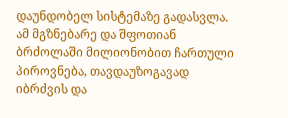დაუნდობელ სისტემაზე გადასვლა. ამ მგზნებარე და შფოთიან ბრძოლაში მილიონობით ჩართული პიროვნება, თავდაუზოგავად იბრძვის და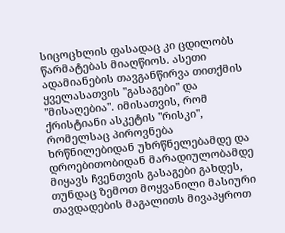სიცოცხლის ფასადაც კი ცდილობს წარმატებას მიაღწიოს. ასეთი ადამიანების თავგანწირვა თითქმის ყველასათვის "გასაგები" და "მისაღებია". იმისათვის, რომ ქრისტიანი ასკეტის "რისკი", რომელსაც პიროვნება ხრწნილებიდან უხრწნელებამდე და დროებითობიდან მარადიულობამდე მიყავს ჩვენთვის გასაგები გახდეს, თუნდაც ზემოთ მოყვანილი მასიური თავდადების მაგალითს მივაპყროთ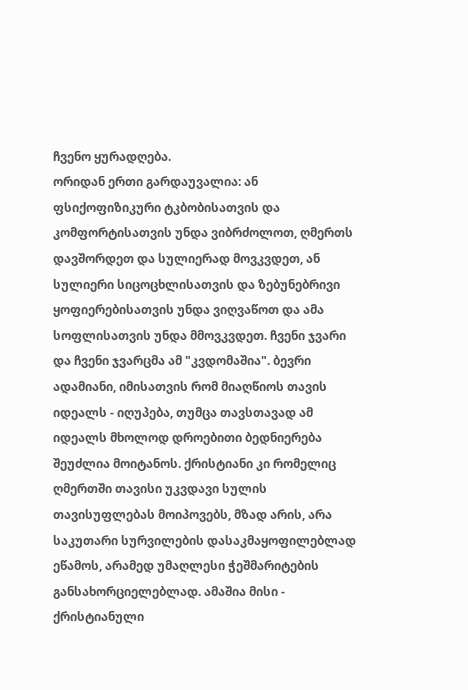ჩვენო ყურადღება.
ორიდან ერთი გარდაუვალია: ან ფსიქოფიზიკური ტკბობისათვის და კომფორტისათვის უნდა ვიბრძოლოთ, ღმერთს დავშორდეთ და სულიერად მოვკვდეთ, ან სულიერი სიცოცხლისათვის და ზებუნებრივი ყოფიერებისათვის უნდა ვიღვაწოთ და ამა სოფლისათვის უნდა მმოვკვდეთ. ჩვენი ჯვარი და ჩვენი ჯვარცმა ამ "კვდომაშია". ბევრი ადამიანი, იმისათვის რომ მიაღწიოს თავის იდეალს - იღუპება, თუმცა თავსთავად ამ იდეალს მხოლოდ დროებითი ბედნიერება შეუძლია მოიტანოს. ქრისტიანი კი რომელიც ღმერთში თავისი უკვდავი სულის თავისუფლებას მოიპოვებს, მზად არის, არა საკუთარი სურვილების დასაკმაყოფილებლად ეწამოს, არამედ უმაღლესი ჭეშმარიტების განსახორციელებლად. ამაშია მისი - ქრისტიანული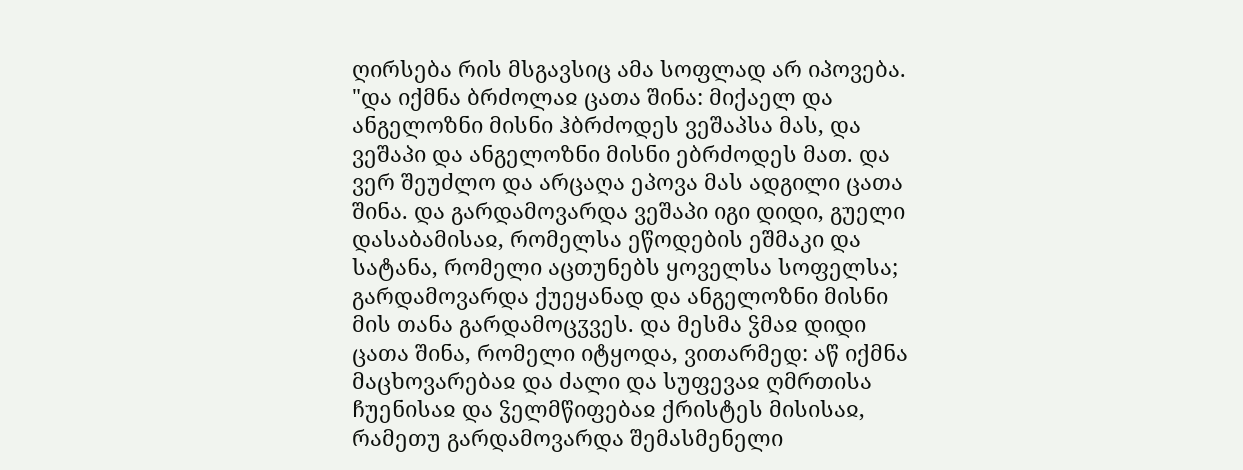ღირსება რის მსგავსიც ამა სოფლად არ იპოვება.
"და იქმნა ბრძოლაჲ ცათა შინა: მიქაელ და ანგელოზნი მისნი ჰბრძოდეს ვეშაპსა მას, და ვეშაპი და ანგელოზნი მისნი ებრძოდეს მათ. და ვერ შეუძლო და არცაღა ეპოვა მას ადგილი ცათა შინა. და გარდამოვარდა ვეშაპი იგი დიდი, გუელი დასაბამისაჲ, რომელსა ეწოდების ეშმაკი და სატანა, რომელი აცთუნებს ყოველსა სოფელსა; გარდამოვარდა ქუეყანად და ანგელოზნი მისნი მის თანა გარდამოცჳვეს. და მესმა ჴმაჲ დიდი ცათა შინა, რომელი იტყოდა, ვითარმედ: აწ იქმნა მაცხოვარებაჲ და ძალი და სუფევაჲ ღმრთისა ჩუენისაჲ და ჴელმწიფებაჲ ქრისტეს მისისაჲ, რამეთუ გარდამოვარდა შემასმენელი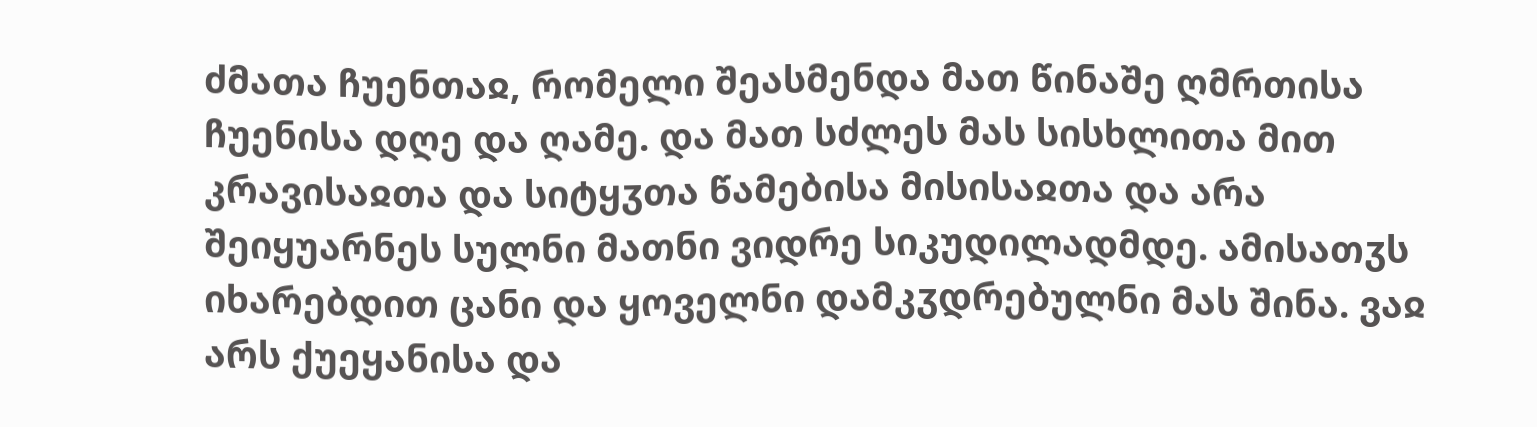ძმათა ჩუენთაჲ, რომელი შეასმენდა მათ წინაშე ღმრთისა ჩუენისა დღე და ღამე. და მათ სძლეს მას სისხლითა მით კრავისაჲთა და სიტყჳთა წამებისა მისისაჲთა და არა შეიყუარნეს სულნი მათნი ვიდრე სიკუდილადმდე. ამისათჳს იხარებდით ცანი და ყოველნი დამკჳდრებულნი მას შინა. ვაჲ არს ქუეყანისა და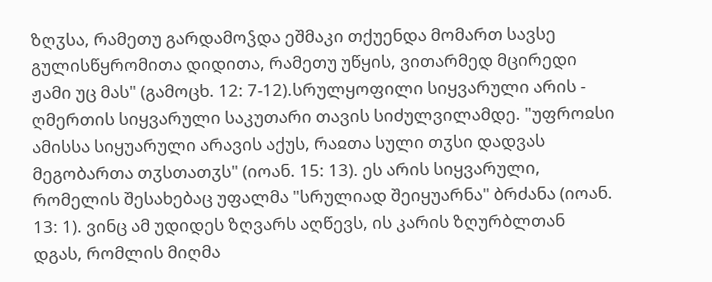ზღჳსა, რამეთუ გარდამოჴდა ეშმაკი თქუენდა მომართ სავსე გულისწყრომითა დიდითა, რამეთუ უწყის, ვითარმედ მცირედი ჟამი უც მას" (გამოცხ. 12: 7-12).სრულყოფილი სიყვარული არის - ღმერთის სიყვარული საკუთარი თავის სიძულვილამდე. "უფროჲსი ამისსა სიყუარული არავის აქუს, რაჲთა სული თჳსი დადვას მეგობართა თჳსთათჳს" (იოან. 15: 13). ეს არის სიყვარული, რომელის შესახებაც უფალმა "სრულიად შეიყუარნა" ბრძანა (იოან. 13: 1). ვინც ამ უდიდეს ზღვარს აღწევს, ის კარის ზღურბლთან დგას, რომლის მიღმა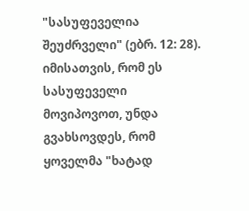"სასუფეველია შეუძრველი" (ებრ. 12: 28).
იმისათვის, რომ ეს სასუფეველი მოვიპოვოთ, უნდა გვახსოვდეს, რომ ყოველმა "ხატად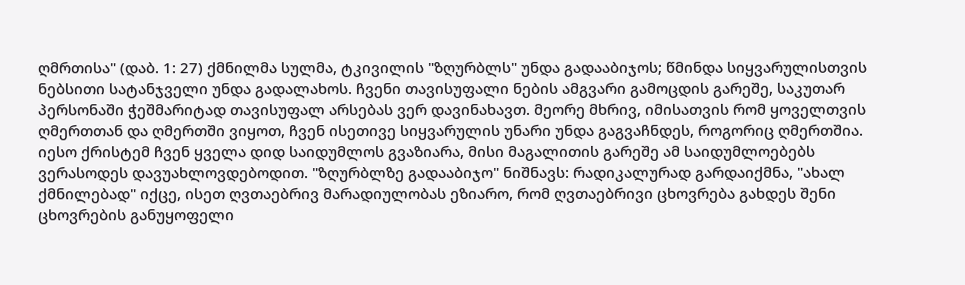ღმრთისა" (დაბ. 1: 27) ქმნილმა სულმა, ტკივილის "ზღურბლს" უნდა გადააბიჯოს; წმინდა სიყვარულისთვის ნებსითი სატანჯველი უნდა გადალახოს. ჩვენი თავისუფალი ნების ამგვარი გამოცდის გარეშე, საკუთარ პერსონაში ჭეშმარიტად თავისუფალ არსებას ვერ დავინახავთ. მეორე მხრივ, იმისათვის რომ ყოველთვის ღმერთთან და ღმერთში ვიყოთ, ჩვენ ისეთივე სიყვარულის უნარი უნდა გაგვაჩნდეს, როგორიც ღმერთშია. იესო ქრისტემ ჩვენ ყველა დიდ საიდუმლოს გვაზიარა, მისი მაგალითის გარეშე ამ საიდუმლოებებს ვერასოდეს დავუახლოვდებოდით. "ზღურბლზე გადააბიჯო" ნიშნავს: რადიკალურად გარდაიქმნა, "ახალ ქმნილებად" იქცე, ისეთ ღვთაებრივ მარადიულობას ეზიარო, რომ ღვთაებრივი ცხოვრება გახდეს შენი ცხოვრების განუყოფელი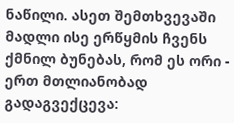ნაწილი. ასეთ შემთხვევაში მადლი ისე ერწყმის ჩვენს ქმნილ ბუნებას, რომ ეს ორი - ერთ მთლიანობად გადაგვექცევა: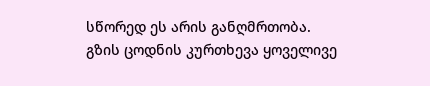სწორედ ეს არის განღმრთობა.
გზის ცოდნის კურთხევა ყოველივე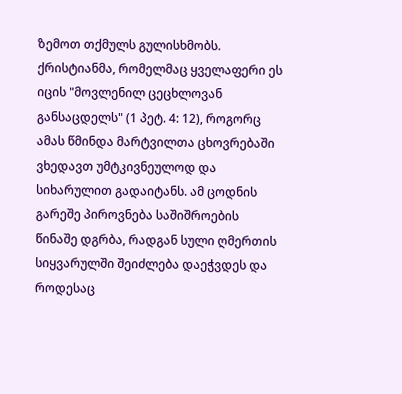ზემოთ თქმულს გულისხმობს. ქრისტიანმა, რომელმაც ყველაფერი ეს იცის "მოვლენილ ცეცხლოვან განსაცდელს" (1 პეტ. 4: 12), როგორც ამას წმინდა მარტვილთა ცხოვრებაში ვხედავთ უმტკივნეულოდ და სიხარულით გადაიტანს. ამ ცოდნის გარეშე პიროვნება საშიშროების წინაშე დგრბა, რადგან სული ღმერთის სიყვარულში შეიძლება დაეჭვდეს და როდესაც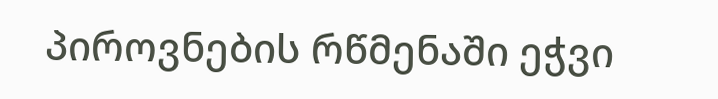პიროვნების რწმენაში ეჭვი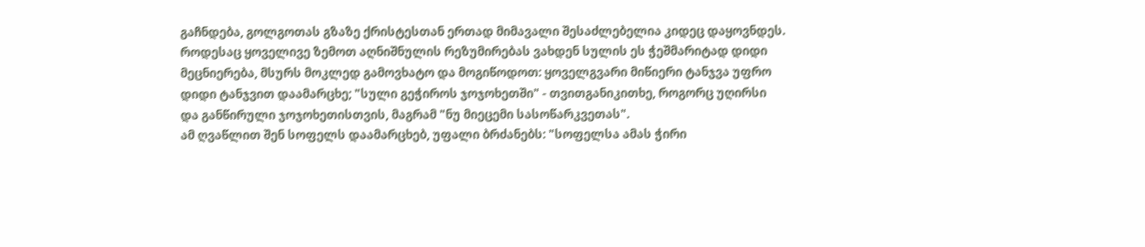გაჩნდება, გოლგოთას გზაზე ქრისტესთან ერთად მიმავალი შესაძლებელია კიდეც დაყოვნდეს.
როდესაც ყოველივე ზემოთ აღნიშნულის რეზუმირებას ვახდენ სულის ეს ჭეშმარიტად დიდი მეცნიერება, მსურს მოკლედ გამოვხატო და მოგიწოდოთ: ყოველგვარი მიწიერი ტანჯვა უფრო დიდი ტანჯვით დაამარცხე; "სული გეჭიროს ჯოჯოხეთში" - თვითგანიკითხე, როგორც უღირსი და განწირული ჯოჯოხეთისთვის, მაგრამ "ნუ მიეცემი სასოწარკვეთას".
ამ ღვაწლით შენ სოფელს დაამარცხებ, უფალი ბრძანებს: "სოფელსა ამას ჭირი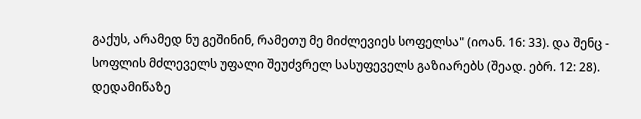გაქუს, არამედ ნუ გეშინინ, რამეთუ მე მიძლევიეს სოფელსა" (იოან. 16: 33). და შენც - სოფლის მძლეველს უფალი შეუძვრელ სასუფეველს გაზიარებს (შეად. ებრ. 12: 28).
დედამიწაზე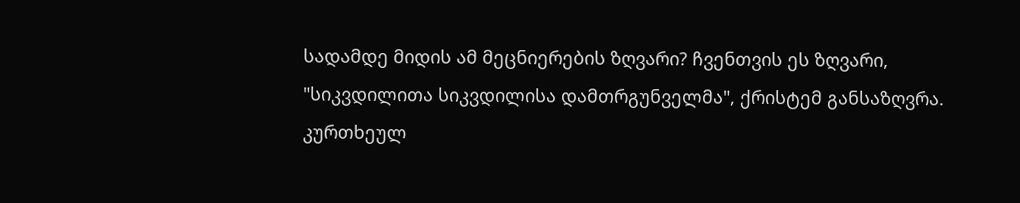სადამდე მიდის ამ მეცნიერების ზღვარი? ჩვენთვის ეს ზღვარი, "სიკვდილითა სიკვდილისა დამთრგუნველმა", ქრისტემ განსაზღვრა.
კურთხეულ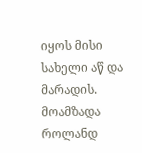იყოს მისი სახელი აწ და მარადის.
მოამზადა როლანდ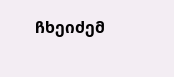ჩხეიძემ